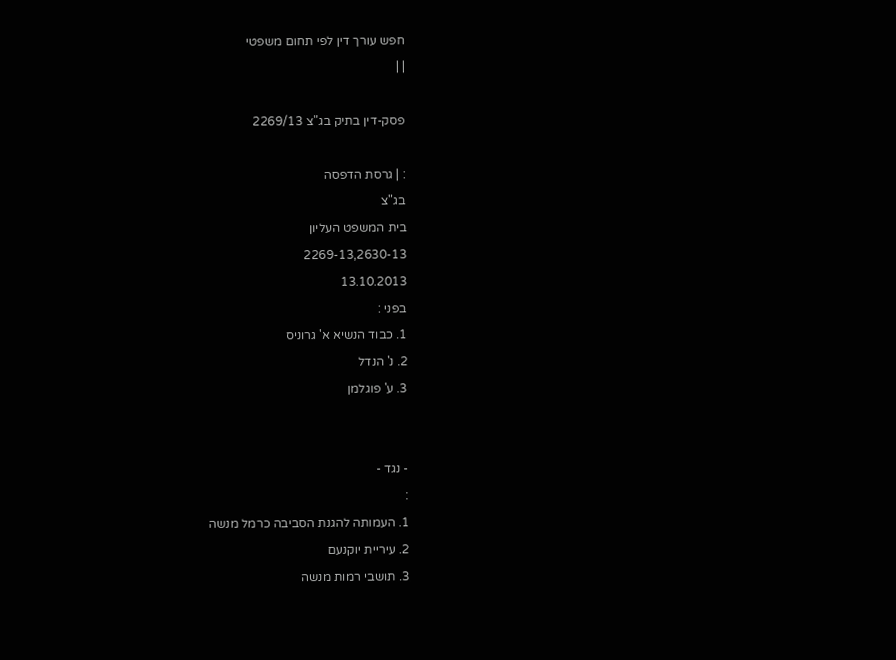חפש עורך דין לפי תחום משפטי
| |

פסק-דין בתיק בג"צ 2269/13

: | גרסת הדפסה
בג"צ
בית המשפט העליון
2269-13,2630-13
13.10.2013
בפני :
1. כבוד הנשיא א' גרוניס
2. נ' הנדל
3. ע' פוגלמן


- נגד -
:
1. העמותה להגנת הסביבה כרמל מנשה
2. עיריית יוקנעם
3. תושבי רמות מנשה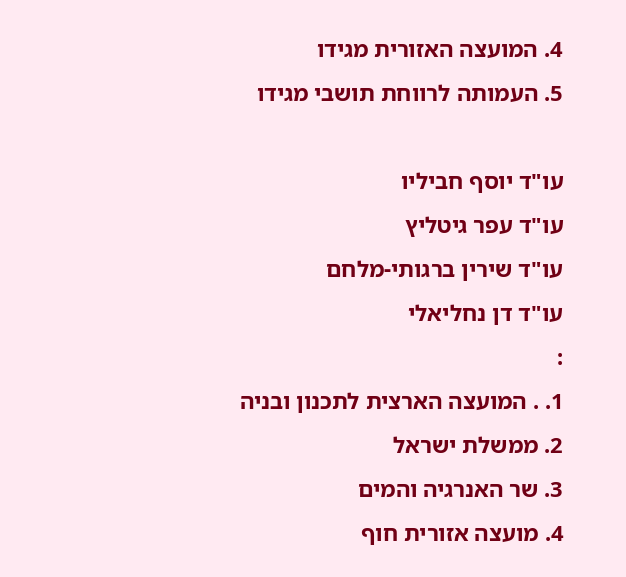4. המועצה האזורית מגידו
5. העמותה לרווחת תושבי מגידו

עו"ד יוסף חביליו
עו"ד עפר גיטליץ
עו"ד שירין ברגותי-מלחם
עו"ד דן נחליאלי
:
1. . המועצה הארצית לתכנון ובניה
2. ממשלת ישראל
3. שר האנרגיה והמים
4. מועצה אזורית חוף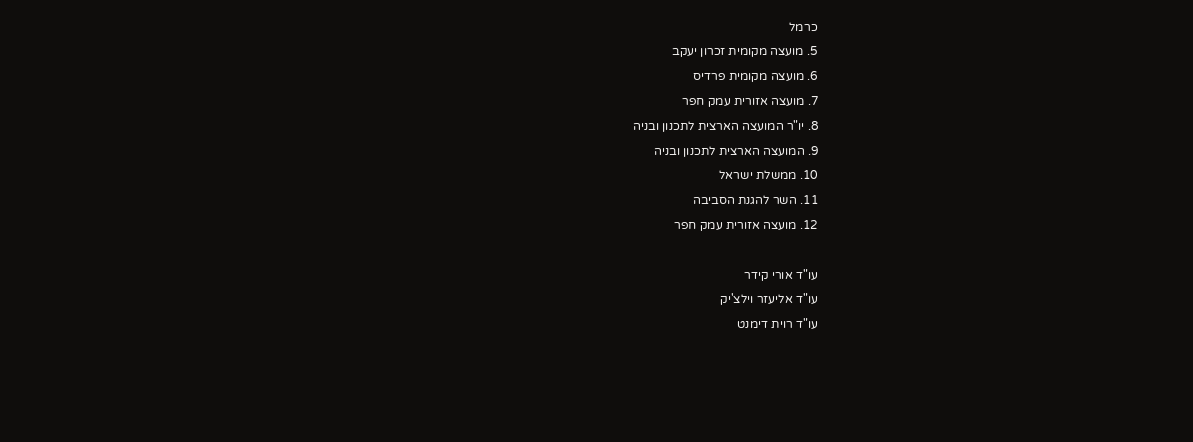כרמל
5. מועצה מקומית זכרון יעקב
6. מועצה מקומית פרדיס
7. מועצה אזורית עמק חפר
8. יו"ר המועצה הארצית לתכנון ובניה
9. המועצה הארצית לתכנון ובניה
10. ממשלת ישראל
11. השר להגנת הסביבה
12. מועצה אזורית עמק חפר

עו"ד אורי קידר
עו"ד אליעזר וילצ'יק
עו"ד רוית דימנט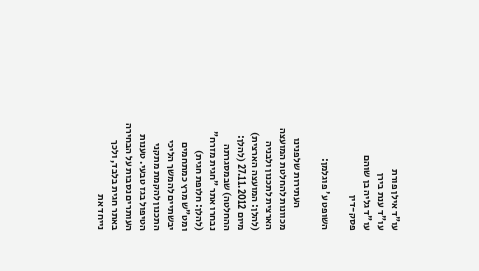עו"ד אילן פורת
עו"ד ענת בירן
עו"ד גליה בן שוהם
פסק-דין

השופט ע' פוגלמן:

           העתירות שלפנינו מכוונות להחלטת המועצה הארצית לתכנון ולבניה (להלן: המועצה הארצית) מיום 27.11.2012 (להלן: ההחלטה) שבמסגרתה נבחרו אתר "חגית מזרח" (להלן: חלופת חגית) ומט"ש מרץ כמתחמים יבשתיים להמשך הליכי התכנון להקמת מתקני הטיפול בגז טבעי. טענות העותרים נסבות על הבחירה באתר חגית בלבד, ולכך נייחד את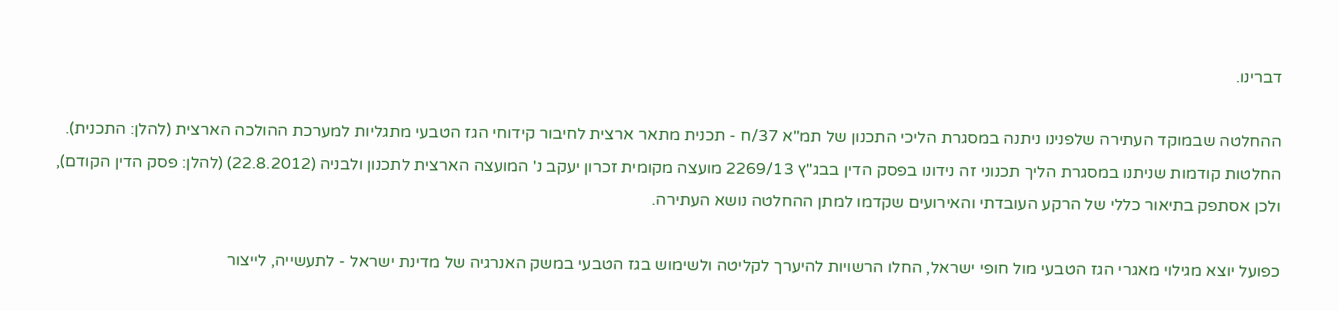דברינו.

ההחלטה שבמוקד העתירה שלפנינו ניתנה במסגרת הליכי התכנון של תמ"א 37/ח - תכנית מתאר ארצית לחיבור קידוחי הגז הטבעי מתגליות למערכת ההולכה הארצית (להלן: התכנית). החלטות קודמות שניתנו במסגרת הליך תכנוני זה נידונו בפסק הדין בבג"ץ 2269/13 מועצה מקומית זכרון יעקב נ' המועצה הארצית לתכנון ולבניה (22.8.2012) (להלן: פסק הדין הקודם), ולכן אסתפק בתיאור כללי של הרקע העובדתי והאירועים שקדמו למתן ההחלטה נושא העתירה.

כפועל יוצא מגילוי מאגרי הגז הטבעי מול חופי ישראל, החלו הרשויות להיערך לקליטה ולשימוש בגז הטבעי במשק האנרגיה של מדינת ישראל - לתעשייה, לייצור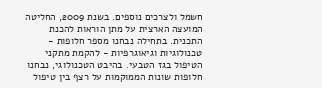חשמל ולצרכים נוספים. בשנת 2009, החליטה המועצה הארצית על מתן הוראות להכנת התכנית. בתחילה נבחנו מספר חלופות - טכנולוגיות וגיאוגרפיות - להקמת מתקני הטיפול בגז הטבעי. בהיבט הטכנולוגי, נבחנו חלופות שונות הממוקמות על רצף בין טיפול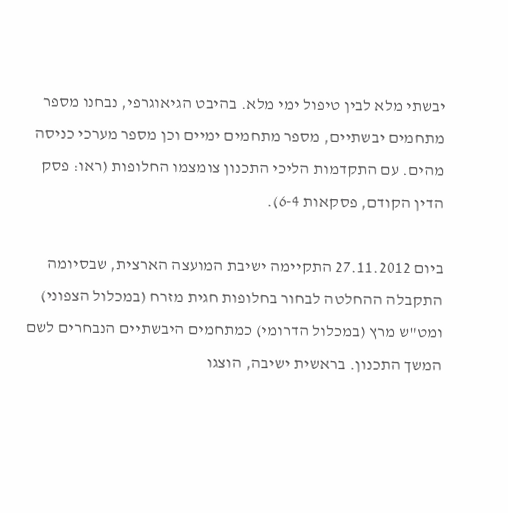יבשתי מלא לבין טיפול ימי מלא. בהיבט הגיאוגרפי, נבחנו מספר מתחמים יבשתיים, מספר מתחמים ימיים וכן מספר מערכי כניסה מהים. עם התקדמות הליכי התכנון צומצמו החלופות (ראו: פסק הדין הקודם, פסקאות 6-4).

ביום 27.11.2012 התקיימה ישיבת המועצה הארצית, שבסיומה התקבלה ההחלטה לבחור בחלופות חגית מזרח (במכלול הצפוני) ומט"ש מרץ (במכלול הדרומי) כמתחמים היבשתיים הנבחרים לשם המשך התכנון. בראשית ישיבה, הוצגו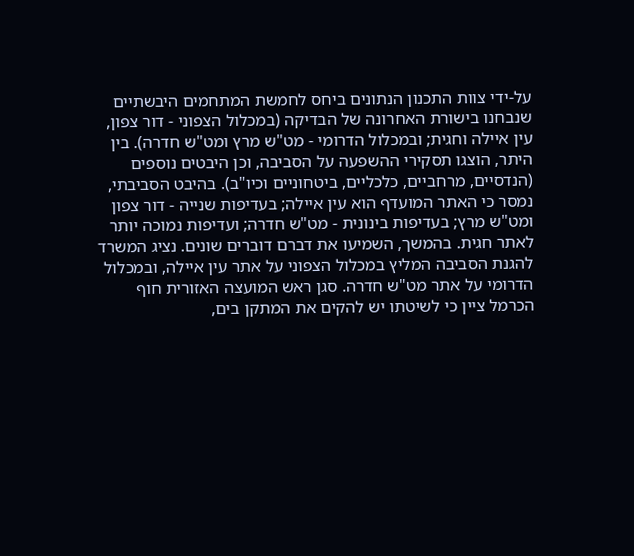על-ידי צוות התכנון הנתונים ביחס לחמשת המתחמים היבשתיים שנבחנו בישורת האחרונה של הבדיקה (במכלול הצפוני - דור צפון, עין איילה וחגית; ובמכלול הדרומי - מט"ש מרץ ומט"ש חדרה). בין היתר, הוצגו תסקירי ההשפעה על הסביבה, וכן היבטים נוספים (הנדסיים, מרחביים, כלכליים, ביטחוניים וכיו"ב). בהיבט הסביבתי, נמסר כי האתר המועדף הוא עין איילה; בעדיפות שנייה - דור צפון ומט"ש מרץ; בעדיפות בינונית - מט"ש חדרה; ועדיפות נמוכה יותר לאתר חגית. בהמשך, השמיעו את דברם דוברים שונים. נציג המשרד להגנת הסביבה המליץ במכלול הצפוני על אתר עין איילה, ובמכלול הדרומי על אתר מט"ש חדרה. סגן ראש המועצה האזורית חוף הכרמל ציין כי לשיטתו יש להקים את המתקן בים,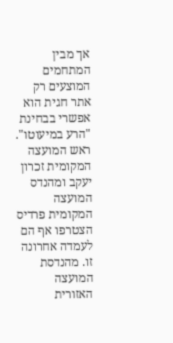אך מבין המתחמים המוצעים רק אתר חגית הוא אפשרי בבחינת "הרע במיעוטו". ראש המועצה המקומית זכרון יעקב ומהנדס המועצה המקומית פרדיס הצטרפו אף הם לעמדה אחרונה זו. מהנדסת המועצה האזורית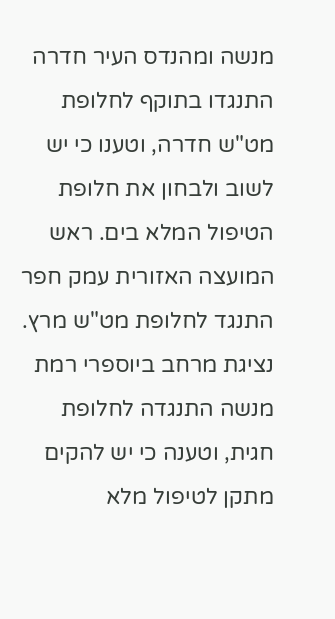מנשה ומהנדס העיר חדרה התנגדו בתוקף לחלופת מט"ש חדרה, וטענו כי יש לשוב ולבחון את חלופת הטיפול המלא בים. ראש המועצה האזורית עמק חפר התנגד לחלופת מט"ש מרץ. נציגת מרחב ביוספרי רמת מנשה התנגדה לחלופת חגית, וטענה כי יש להקים מתקן לטיפול מלא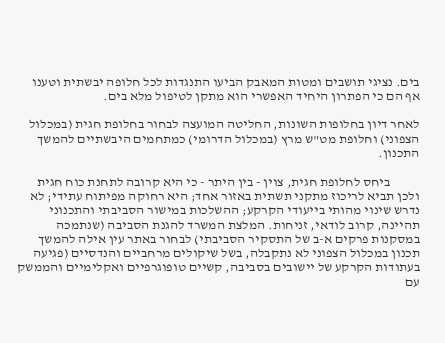בים. נציגי תושבים ומטות המאבק הביעו התנגדות לכל חלופה יבשתית וטענו אף הם כי הפתרון היחיד האפשרי הוא מתקן לטיפול מלא בים.

לאחר דיון בחלופות השונות, החליטה המועצה לבחור בחלופת חגית (במכלול הצפוני) וחלופת מט"ש מרץ (במכלול הדרומי) כמתחמים היבשתיים להמשך התכנון.

           ביחס לחלופת חגית, צוין - בין היתר - כי היא קרובה לתחנת כוח חגית ולכן תביא לריכוז מתקני תשתית באזור אחד; היא רחוקה מפיתוח עתידי; לא נדרש שינוי מהותי בייעודי הקרקע; ההשלכות במישור הסביבתי והתכנוני תהיינה, קרוב לודאי, זניחות. המלצת המשרד להגנת הסביבה (שנתמכה במסקנות פרקים א-ב של התסקיר הסביבתי) לבחור באתר עין אילה להמשך תכנון במכלול הצפוני לא נתקבלה, בשל שיקולים מרחביים והנדסיים (פגיעה בעתודות הקרקע של יישובים בסביבה, קשיים טופוגרפיים ואקלימיים והממשק עם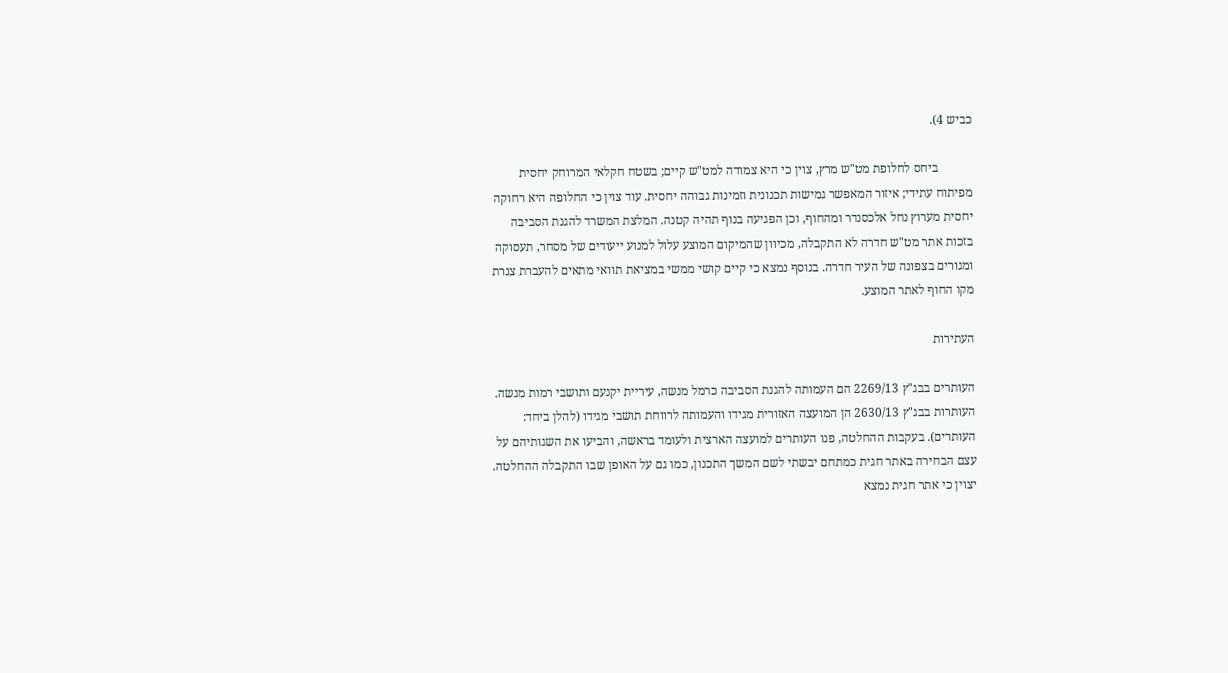כביש 4).

           ביחס לחלופת מט"ש מרץ, צוין כי היא צמודה למט"ש קיים; בשטח חקלאי המרוחק יחסית מפיתוח עתידי; איזור המאפשר גמישות תכנונית וזמינות גבוהה יחסית. עוד צוין כי החלופה היא רחוקה יחסית מערוץ נחל אלכסנדר ומהחוף, וכן הפגיעה בנוף תהיה קטנה. המלצת המשרד להגנת הסביבה בזכות אתר מט"ש חדרה לא התקבלה, מכיוון שהמיקום המוצע עלול למנוע ייעודים של מסחר, תעסוקה ומגורים בצפונה של העיר חדרה. בנוסף נמצא כי קיים קושי ממשי במציאת תוואי מתאים להעברת צנרת מקו החוף לאתר המוצע.

העתירות

העותרים בבג"ץ 2269/13 הם העמותה להגנת הסביבה כרמל מנשה, עיריית יקנעם ותושבי רמות מנשה. העותרות בבג"ץ 2630/13 הן המועצה האזורית מגידו והעמותה לרווחת תושבי מגידו (להלן ביחד: העותרים). בעקבות ההחלטה, פנו העותרים למועצה הארצית ולעומד בראשה, והביעו את השגותיהם על עצם הבחירה באתר חגית כמתחם יבשתי לשם המשך התכנון, כמו גם על האופן שבו התקבלה ההחלטה. יצוין כי אתר חגית נמצא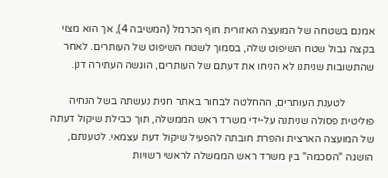אמנם בשטחה של המועצה האזורית חוף הכרמל (המשיבה 4), אך הוא מצוי בקצה גבול שטח השיפוט שלה, בסמוך לשטח השיפוט של העותרים. לאחר שהתשובות שניתנו לא הניחו את דעתם של העותרים, הוגשה העתירה דנן.

           לטענת העותרים, ההחלטה לבחור באתר חגית נעשתה בשל הנחיה פוליטית פסולה שניתנה על-ידי משרד ראש הממשלה, תוך כבילת שיקול דעתה של המועצה הארצית והפרת חובתה להפעיל שיקול דעת עצמאי. לטענתם, הושגה "הסכמה" בין משרד ראש הממשלה לראשי רשויות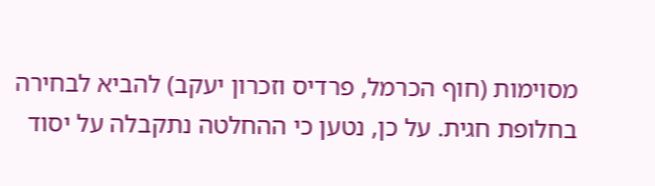מסוימות (חוף הכרמל, פרדיס וזכרון יעקב) להביא לבחירה בחלופת חגית. על כן, נטען כי ההחלטה נתקבלה על יסוד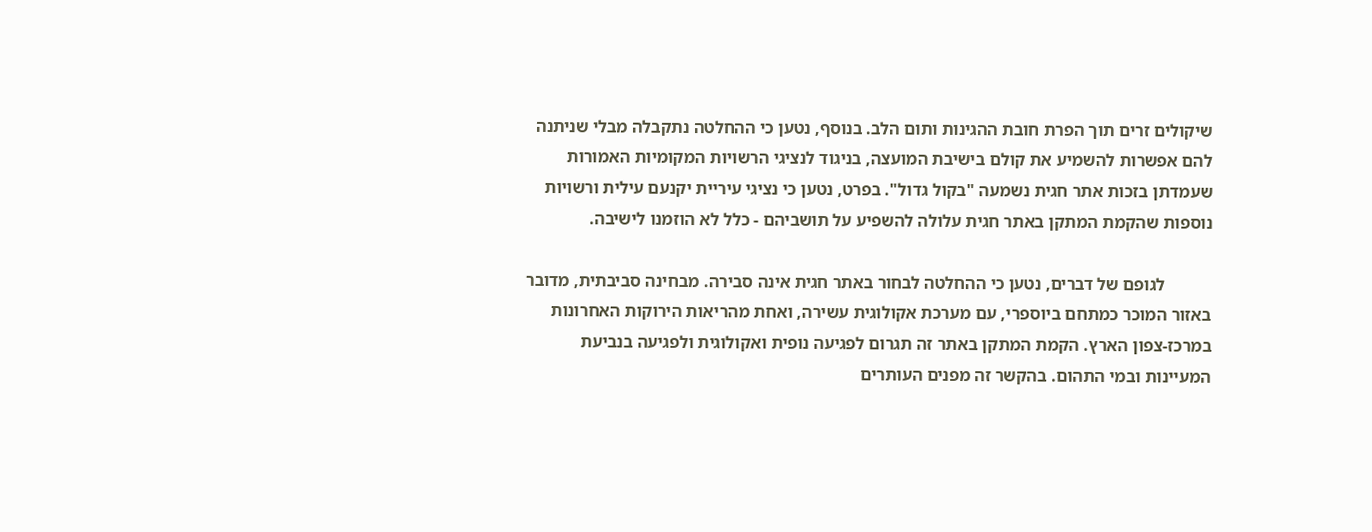שיקולים זרים תוך הפרת חובת ההגינות ותום הלב. בנוסף, נטען כי ההחלטה נתקבלה מבלי שניתנה להם אפשרות להשמיע את קולם בישיבת המועצה, בניגוד לנציגי הרשויות המקומיות האמורות שעמדתן בזכות אתר חגית נשמעה "בקול גדול". בפרט, נטען כי נציגי עיריית יקנעם עילית ורשויות נוספות שהקמת המתקן באתר חגית עלולה להשפיע על תושביהם - כלל לא הוזמנו לישיבה.

           לגופם של דברים, נטען כי ההחלטה לבחור באתר חגית אינה סבירה. מבחינה סביבתית, מדובר באזור המוכר כמתחם ביוספרי, עם מערכת אקולוגית עשירה, ואחת מהריאות הירוקות האחרונות במרכז-צפון הארץ. הקמת המתקן באתר זה תגרום לפגיעה נופית ואקולוגית ולפגיעה בנביעת המעיינות ובמי התהום. בהקשר זה מפנים העותרים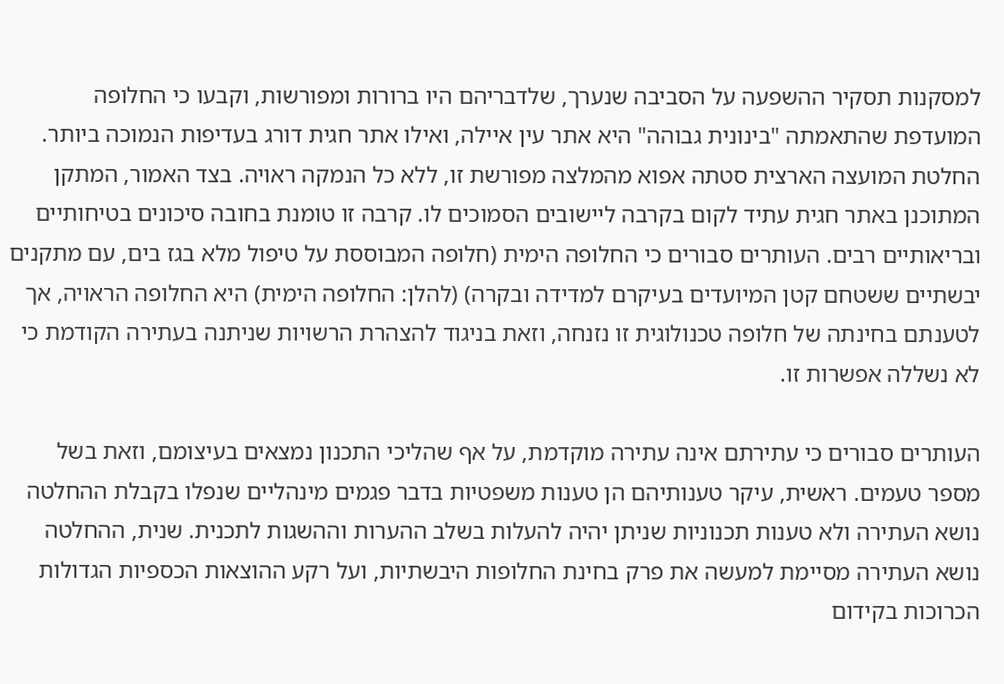למסקנות תסקיר ההשפעה על הסביבה שנערך, שלדבריהם היו ברורות ומפורשות, וקבעו כי החלופה המועדפת שהתאמתה "בינונית גבוהה" היא אתר עין איילה, ואילו אתר חגית דורג בעדיפות הנמוכה ביותר. החלטת המועצה הארצית סטתה אפוא מהמלצה מפורשת זו, ללא כל הנמקה ראויה. בצד האמור, המתקן המתוכנן באתר חגית עתיד לקום בקרבה ליישובים הסמוכים לו. קרבה זו טומנת בחובה סיכונים בטיחותיים ובריאותיים רבים. העותרים סבורים כי החלופה הימית (חלופה המבוססת על טיפול מלא בגז בים, עם מתקנים יבשתיים ששטחם קטן המיועדים בעיקרם למדידה ובקרה) (להלן: החלופה הימית) היא החלופה הראויה, אך לטענתם בחינתה של חלופה טכנולוגית זו נזנחה, וזאת בניגוד להצהרת הרשויות שניתנה בעתירה הקודמת כי לא נשללה אפשרות זו.

העותרים סבורים כי עתירתם אינה עתירה מוקדמת, על אף שהליכי התכנון נמצאים בעיצומם, וזאת בשל מספר טעמים. ראשית, עיקר טענותיהם הן טענות משפטיות בדבר פגמים מינהליים שנפלו בקבלת ההחלטה נושא העתירה ולא טענות תכנוניות שניתן יהיה להעלות בשלב ההערות וההשגות לתכנית. שנית, ההחלטה נושא העתירה מסיימת למעשה את פרק בחינת החלופות היבשתיות, ועל רקע ההוצאות הכספיות הגדולות הכרוכות בקידום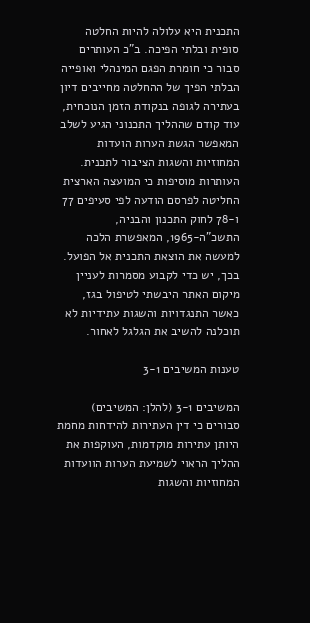התכנית היא עלולה להיות החלטה סופית ובלתי הפיכה. ב"כ העותרים סבור כי חומרת הפגם המינהלי ואופייה הבלתי הפיך של ההחלטה מחייבים דיון בעתירה לגופה בנקודת הזמן הנוכחית, עוד קודם שההליך התכנוני הגיע לשלב המאפשר הגשת הערות הועדות המחוזיות והשגות הציבור לתכנית. העותרות מוסיפות כי המועצה הארצית החליטה לפרסם הודעה לפי סעיפים 77 ו-78 לחוק התכנון והבניה, התשכ"ה-1965, המאפשרת הלכה למעשה את הוצאת התכנית אל הפועל. בכך, יש כדי לקבוע מסמרות לעניין מיקום האתר היבשתי לטיפול בגז, כאשר התנגדויות והשגות עתידיות לא תוכלנה להשיב את הגלגל לאחור.

טענות המשיבים 3-1

המשיבים 3-1 (להלן: המשיבים) סבורים כי דין העתירות להידחות מחמת היותן עתירות מוקדמות, העוקפות את ההליך הראוי לשמיעת הערות הוועדות המחוזיות והשגות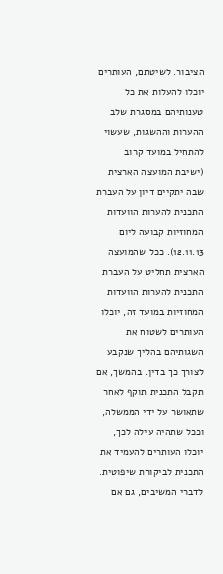הציבור. לשיטתם, העותרים יוכלו להעלות את כל טענותיהם במסגרת שלב ההערות וההשגות, שעשוי להתחיל במועד קרוב (ישיבת המועצה הארצית שבה יתקיים דיון על העברת התכנית להערות הוועדות המחוזיות קבועה ליום 12.11.13). ככל שהמועצה הארצית תחליט על העברת התכנית להערות הוועדות המחוזיות במועד זה, יוכלו העותרים לשטוח את השגותיהם בהליך שנקבע לצורך כך בדין. בהמשך, אם תקבל התכנית תוקף לאחר שתאושר על ידי הממשלה, וככל שתהיה עילה לכך, יוכלו העותרים להעמיד את התכנית לביקורת שיפוטית. לדברי המשיבים, גם אם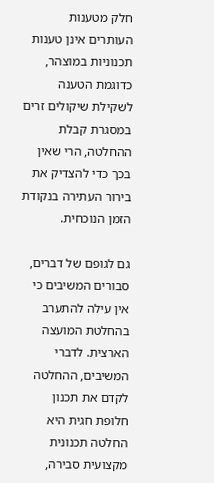חלק מטענות העותרים אינן טענות תכנוניות במוצהר, כדוגמת הטענה לשקילת שיקולים זרים במסגרת קבלת ההחלטה, הרי שאין בכך כדי להצדיק את בירור העתירה בנקודת הזמן הנוכחית.

גם לגופם של דברים, סבורים המשיבים כי אין עילה להתערב בהחלטת המועצה הארצית. לדברי המשיבים, ההחלטה לקדם את תכנון חלופת חגית היא החלטה תכנונית מקצועית סבירה,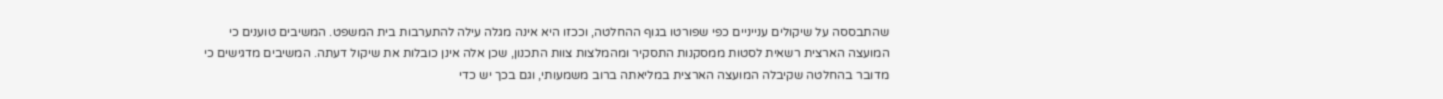שהתבססה על שיקולים ענייניים כפי שפורטו בגוף ההחלטה, וככזו היא אינה מגלה עילה להתערבות בית המשפט. המשיבים טוענים כי המועצה הארצית רשאית לסטות ממסקנות התסקיר ומהמלצות צוות התכנון, שכן אלה אינן כובלות את שיקול דעתה. המשיבים מדגישים כי מדובר בהחלטה שקיבלה המועצה הארצית במליאתה ברוב משמעותי, וגם בכך יש כדי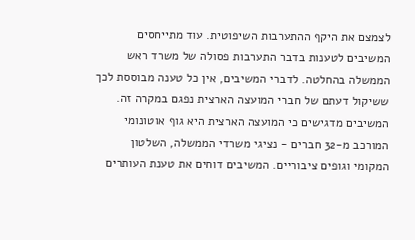לצמצם את היקף ההתערבות השיפוטית. עוד מתייחסים המשיבים לטענות בדבר התערבות פסולה של משרד ראש הממשלה בהחלטה. לדברי המשיבים, אין כל טענה מבוססת לכך ששיקול דעתם של חברי המועצה הארצית נפגם במקרה זה. המשיבים מדגישים כי המועצה הארצית היא גוף אוטונומי המורכב מ-32 חברים - נציגי משרדי הממשלה, השלטון המקומי וגופים ציבוריים. המשיבים דוחים את טענת העותרים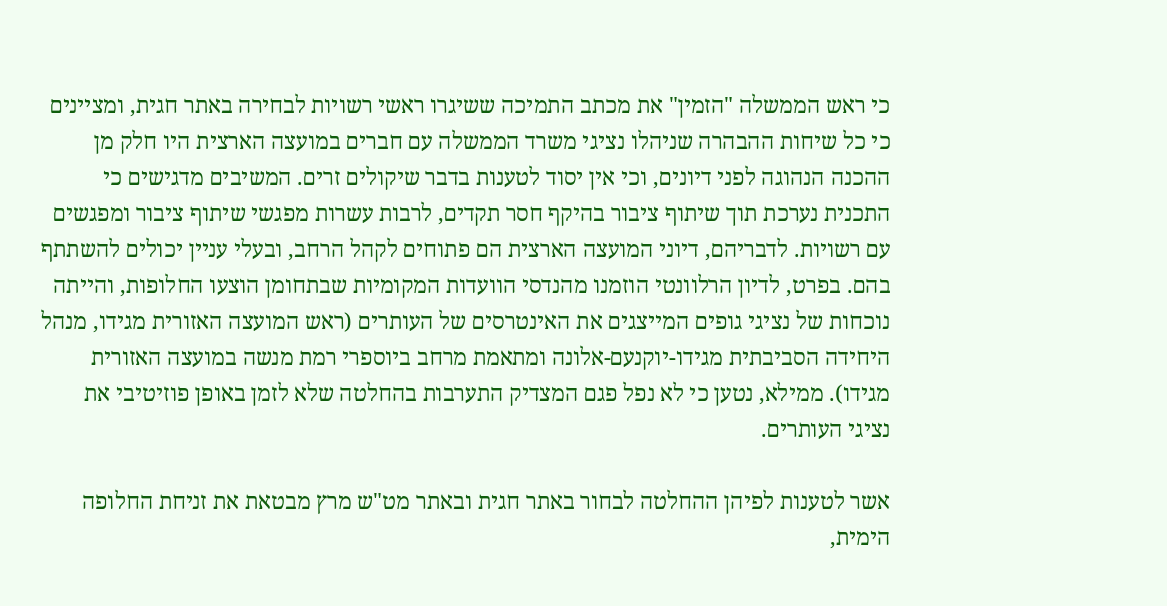כי ראש הממשלה "הזמין" את מכתב התמיכה ששיגרו ראשי רשויות לבחירה באתר חגית, ומציינים כי כל שיחות ההבהרה שניהלו נציגי משרד הממשלה עם חברים במועצה הארצית היו חלק מן ההכנה הנהוגה לפני דיונים, וכי אין יסוד לטענות בדבר שיקולים זרים. המשיבים מדגישים כי התכנית נערכת תוך שיתוף ציבור בהיקף חסר תקדים, לרבות עשרות מפגשי שיתוף ציבור ומפגשים עם רשויות. לדבריהם, דיוני המועצה הארצית הם פתוחים לקהל הרחב, ובעלי עניין יכולים להשתתף בהם. בפרט, לדיון הרלוונטי הוזמנו מהנדסי הוועדות המקומיות שבתחומן הוצעו החלופות, והייתה נוכחות של נציגי גופים המייצגים את האינטרסים של העותרים (ראש המועצה האזורית מגידו, מנהל היחידה הסביבתית מגידו-יוקנעם-אלונה ומתאמת מרחב ביוספרי רמת מנשה במועצה האזורית מגידו). ממילא, נטען כי לא נפל פגם המצדיק התערבות בהחלטה שלא לזמן באופן פוזיטיבי את נציגי העותרים.

אשר לטענות לפיהן ההחלטה לבחור באתר חגית ובאתר מט"ש מרץ מבטאת את זניחת החלופה הימית,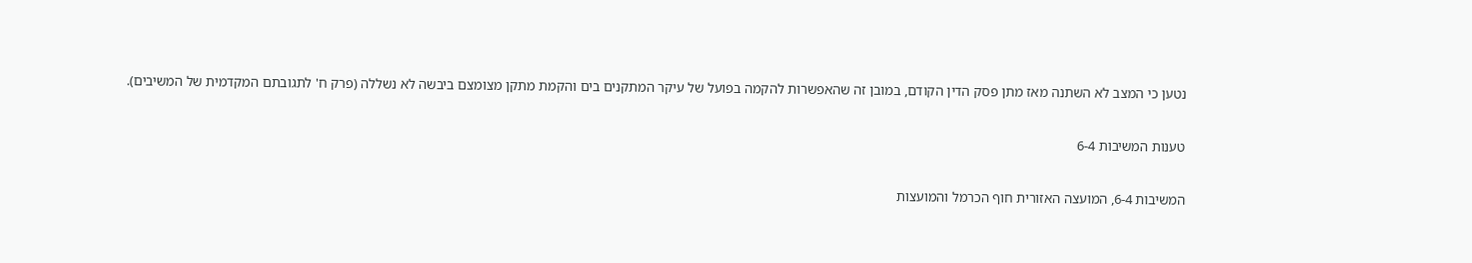נטען כי המצב לא השתנה מאז מתן פסק הדין הקודם, במובן זה שהאפשרות להקמה בפועל של עיקר המתקנים בים והקמת מתקן מצומצם ביבשה לא נשללה (פרק ח' לתגובתם המקדמית של המשיבים).

טענות המשיבות 6-4

המשיבות 6-4, המועצה האזורית חוף הכרמל והמועצות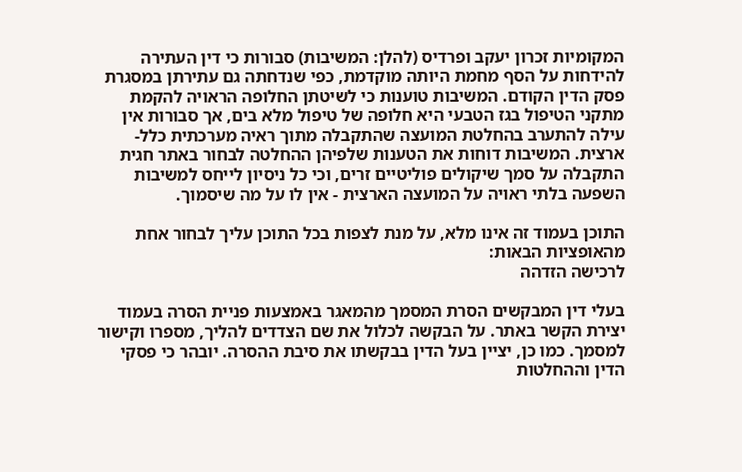המקומיות זכרון יעקב ופרדיס (להלן: המשיבות) סבורות כי דין העתירה להידחות על הסף מחמת היותה מוקדמת, כפי שנדחתה גם עתירתן במסגרת פסק הדין הקודם. המשיבות טוענות כי לשיטתן החלופה הראויה להקמת מתקני הטיפול בגז הטבעי היא חלופה של טיפול מלא בים, אך סבורות אין עילה להתערב בהחלטת המועצה שהתקבלה מתוך ראיה מערכתית כלל-ארצית. המשיבות דוחות את הטענות שלפיהן ההחלטה לבחור באתר חגית התקבלה על סמך שיקולים פוליטיים זרים, וכי כל ניסיון לייחס למשיבות השפעה בלתי ראויה על המועצה הארצית - אין לו על מה שיסמוך.

התוכן בעמוד זה אינו מלא, על מנת לצפות בכל התוכן עליך לבחור אחת מהאופציות הבאות:
לרכישה הזדהה

בעלי דין המבקשים הסרת המסמך מהמאגר באמצעות פניית הסרה בעמוד יצירת הקשר באתר. על הבקשה לכלול את שם הצדדים להליך, מספרו וקישור למסמך. כמו כן, יציין בעל הדין בבקשתו את סיבת ההסרה. יובהר כי פסקי הדין וההחלטות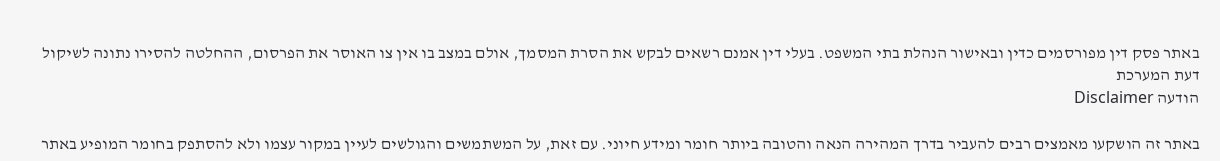באתר פסק דין מפורסמים כדין ובאישור הנהלת בתי המשפט. בעלי דין אמנם רשאים לבקש את הסרת המסמך, אולם במצב בו אין צו האוסר את הפרסום, ההחלטה להסירו נתונה לשיקול דעת המערכת
הודעה Disclaimer

באתר זה הושקעו מאמצים רבים להעביר בדרך המהירה הנאה והטובה ביותר חומר ומידע חיוני. עם זאת, על המשתמשים והגולשים לעיין במקור עצמו ולא להסתפק בחומר המופיע באתר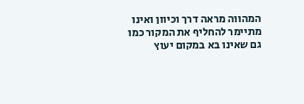המהווה מראה דרך וכיוון ואינו מתיימר להחליף את המקור כמו גם שאינו בא במקום יעוץ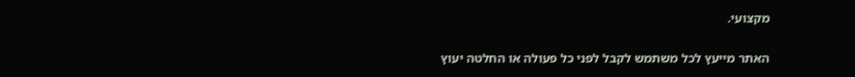מקצועי.

האתר מייעץ לכל משתמש לקבל לפני כל פעולה או החלטה יעוץ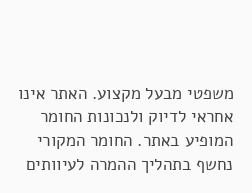משפטי מבעל מקצוע. האתר אינו אחראי לדיוק ולנכונות החומר המופיע באתר. החומר המקורי נחשף בתהליך ההמרה לעיוותים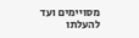מסויימים ועד להעלתו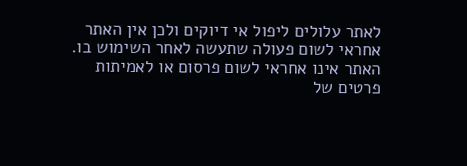לאתר עלולים ליפול אי דיוקים ולכן אין האתר אחראי לשום פעולה שתעשה לאחר השימוש בו. האתר אינו אחראי לשום פרסום או לאמיתות פרטים של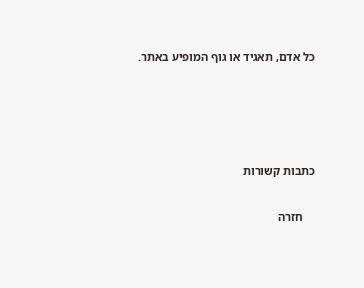כל אדם, תאגיד או גוף המופיע באתר.




כתבות קשורות

    חזרה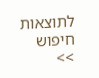לתוצאות חיפוש >>